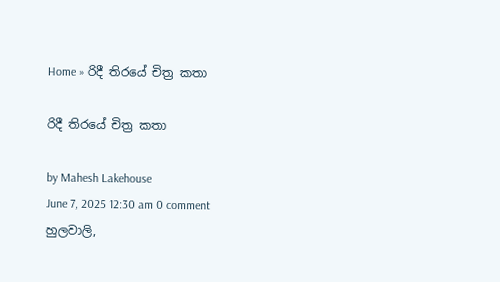Home » රිදී තිරයේ චිත්‍ර කතා

රිදී තිරයේ චිත්‍ර කතා

by Mahesh Lakehouse
June 7, 2025 12:30 am 0 comment
හුලවාලි,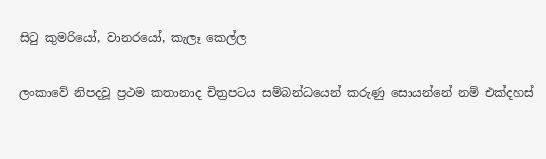සිටු කුමරියෝ, වානරයෝ, කැලෑ කෙල්ල

ලංකාවේ නිපදවූ ප්‍රථම කතානාද චිත්‍රපටය සම්බන්ධයෙන් කරුණු සොයන්නේ නම් එක්දහස්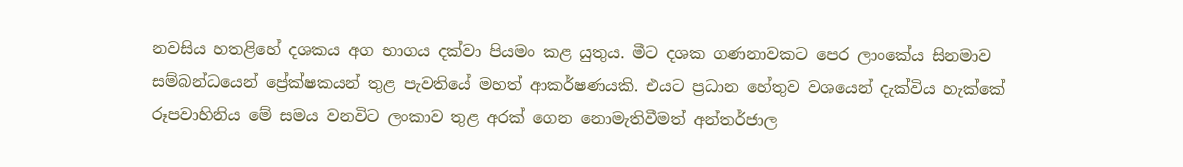නවසිය හතළිහේ දශකය අග භාගය දක්වා පියමං කළ යුතුය. මීට දශක ගණනාවකට පෙර ලාංකේය සිනමාව සම්බන්ධයෙන් ප්‍රේක්ෂකයන් තුළ පැවතියේ මහත් ආකර්ෂණයකි. එයට ප්‍රධාන හේතුව වශයෙන් දැක්විය හැක්කේ රූපවාහිනිය මේ සමය වනවිට ලංකාව තුළ අරක් ගෙන නොමැතිවීමත් අන්තර්ජාල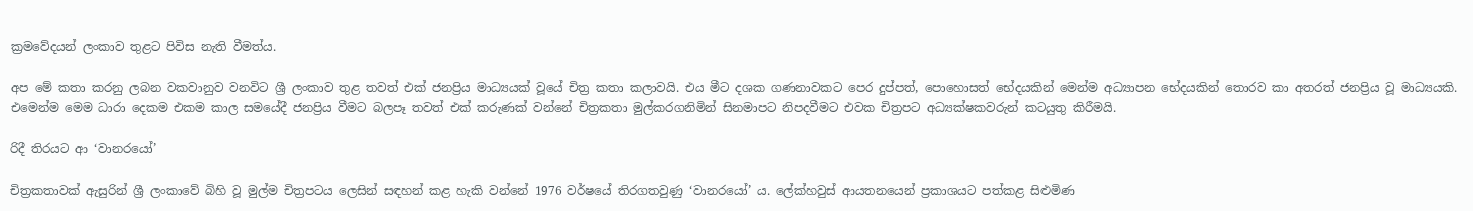ක්‍රමවේදයන් ලංකාව තුළට පිවිස නැති වීමත්ය.

අප මේ කතා කරනු ලබන වකවානුව වනවිට ශ්‍රී ලංකාව තුළ තවත් එක් ජනප්‍රිය මාධ්‍යයක් වූයේ චිත්‍ර කතා කලාවයි. එය මීට දශක ගණනාවකට පෙර දුප්පත්, පොහොසත් භේදයකින් මෙන්ම අධ්‍යාපන භේදයකින් තොරව කා අතරත් ජනප්‍රිය වූ මාධ්‍යයකි. එමෙන්ම මෙම ධාරා දෙකම එකම කාල සමයේදී ජනප්‍රිය වීමට බලපෑ තවත් එක් කරුණක් වන්නේ චිත්‍රකතා මුල්කරගනිමින් සිනමාපට නිපදවීමට එවක චිත්‍රපට අධ්‍යක්ෂකවරුන් කටයුතු කිරීමයි.

රිදී තිරයට ආ ‘වානරයෝ’

චිත්‍රකතාවක් ඇසුරින් ශ්‍රී ලංකාවේ බිහි වූ මුල්ම චිත්‍රපටය ලෙසින් සඳහන් කළ හැකි වන්නේ 1976 වර්ෂයේ තිරගතවුණු ‘වානරයෝ’ ය. ලේක්හවුස් ආයතනයෙන් ප්‍රකාශයට පත්කළ සිළුමිණ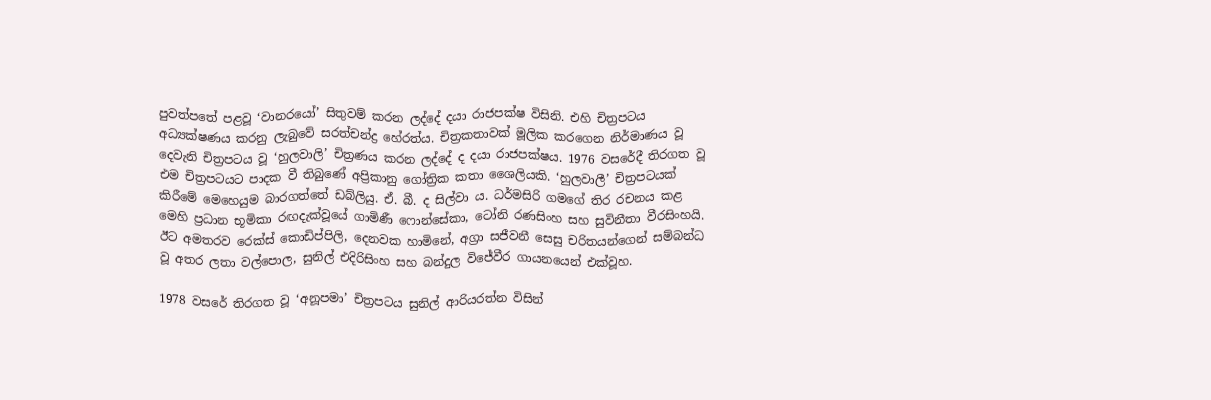පුවත්පතේ පළවූ ‘වානරයෝ’ සිතුවම් කරන ලද්දේ දයා රාජපක්ෂ විසිනි. එහි චිත්‍රපටය අධ්‍යක්ෂණය කරනු ලැබුවේ සරත්චන්ද්‍ර හේරත්ය. චිත්‍රකතාවක් මූලික කරගෙන නිර්මාණය වූ දෙවැනි චිත්‍රපටය වූ ‘හුලවාලි’ චිත්‍රණය කරන ලද්දේ ද දයා රාජපක්ෂය. 1976 වසරේදී තිරගත වූ එම චිත්‍රපටයට පාදක වී තිබුණේ අප්‍රිකානු ගෝත්‍රික කතා ශෛලියකි. ‘හුලවාලී’ චිත්‍රපටයක් කිරීමේ මෙහෙයුම බාරගත්තේ ඩබ්ලියු. ඒ. බී. ද සිල්වා ය. ධර්මසිරි ගමගේ තිර රචනය කළ මෙහි ප්‍රධාන භූමිකා රඟදැක්වූයේ ගාමිණී ෆොන්සේකා, ටෝනි රණසිංහ සහ සුවිනීතා වීරසිංහයි. ඊට අමතරව රෙක්ස් කොඩිප්පිලි, දෙනවක හාමිනේ, අග්‍රා සජීවනී සෙසු චරිතයන්ගෙන් සම්බන්ධ වූ අතර ලතා වල්පොල, සුනිල් එදිරිසිංහ සහ බන්දුල විජේවීර ගායනයෙන් එක්වූහ.

1978 වසරේ තිරගත වූ ‘අනූපමා’ චිත්‍රපටය සුනිල් ආරියරත්න විසින්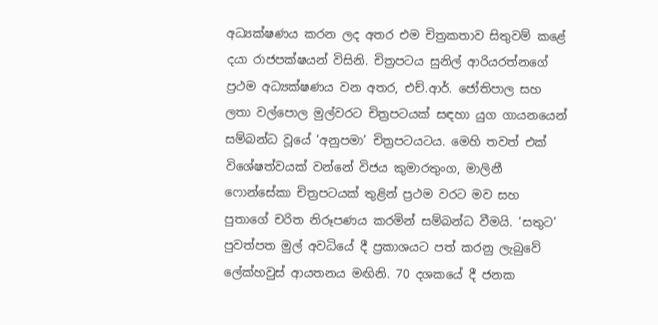අධ්‍යක්ෂණය කරන ලද අතර එම චිත්‍රකතාව සිතුවම් කළේ දයා රාජපක්ෂයන් විසිනි. චිත්‍රපටය සුනිල් ආරියරත්නගේ ප්‍රථම අධ්‍යක්ෂණය වන අතර, එච්.ආර්. ජෝතිපාල සහ ලතා වල්පොල මුල්වරට චිත්‍රපටයක් සඳහා යුග ගායනයෙන් සම්බන්ධ වූයේ ‘අනුපමා’ චිත්‍රපටයටය. මෙහි තවත් එක් විශේෂත්වයක් වන්නේ විජය කුමාරතුංග, මාලිනී ෆොන්සේකා චිත්‍රපටයක් තුළින් ප්‍රථම වරට මව සහ පුතාගේ චරිත නිරූපණය කරමින් සම්බන්ධ වීමයි. ‘සතුට’ පුවත්පත මුල් අවධියේ දී ප්‍රකාශයට පත් කරනු ලැබුවේ ලේක්හවුස් ආයතනය මඟිනි. 70 දශකයේ දී ජනක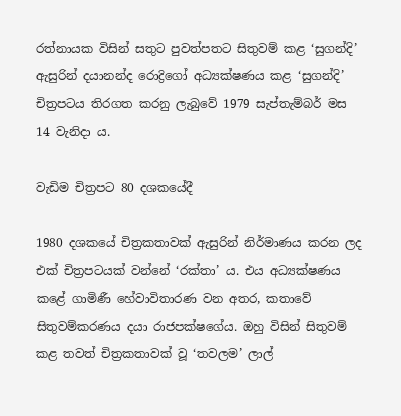රත්නායක විසින් සතුට පුවත්පතට සිතුවම් කළ ‘සුගන්දි’ ඇසුරින් දයානන්ද රොද්‍රිගෝ අධ්‍යක්ෂණය කළ ‘සුගන්දි’ චිත්‍රපටය තිරගත කරනු ලැබුවේ 1979 සැප්තැම්බර් මස 14 වැනිදා ය.

වැඩිම චිත්‍රපට 80 දශකයේදී

1980 දශකයේ චිත්‍රකතාවක් ඇසුරින් නිර්මාණය කරන ලද එක් චිත්‍රපටයක් වන්නේ ‘රක්තා’ ය. එය අධ්‍යක්ෂණය කළේ ගාමිණී හේවාවිතාරණ වන අතර, කතාවේ සිතුවම්කරණය දයා රාජපක්ෂගේය. ඔහු විසින් සිතුවම් කළ තවත් චිත්‍රකතාවක් වූ ‘තවලම’ ලාල්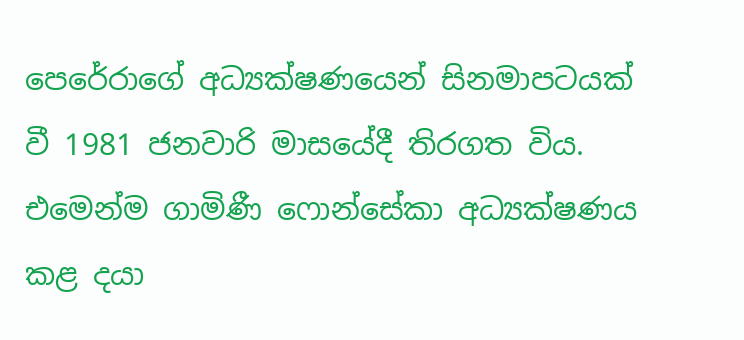පෙරේරාගේ අධ්‍යක්ෂණයෙන් සිනමාපටයක් වී 1981 ජනවාරි මාසයේදී තිරගත විය. එමෙන්ම ගාමිණී ෆොන්සේකා අධ්‍යක්ෂණය කළ දයා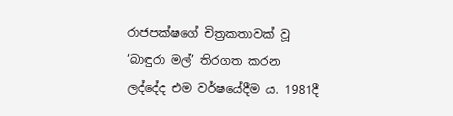රාජපක්ෂගේ චිත්‍රකතාවක් වූ ‘බාඳුරා මල්’ තිරගත කරන ලද්දේද එම වර්ෂයේදීම ය. 1981දී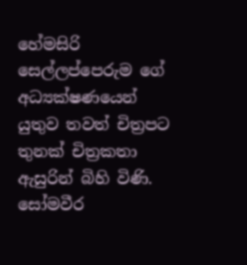හේමසිරි සෙල්ලප්පෙරුම ගේ අධ්‍යක්ෂණයෙන් යුතුව තවත් චිත්‍රපට තුනක් චිත්‍රකතා ඇසුරින් බිහි විණි. සෝමවීර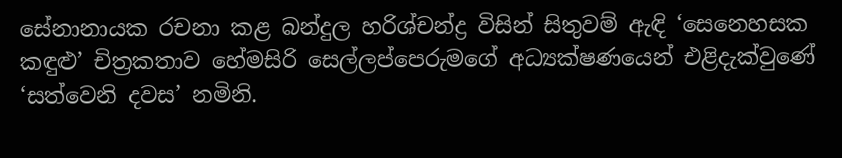සේනානායක රචනා කළ බන්දුල හරිශ්චන්ද්‍ර විසින් සිතුවම් ඇඳි ‘සෙනෙහසක කඳුළු’ චිත්‍රකතාව හේමසිරි සෙල්ලප්පෙරුමගේ අධ්‍යක්ෂණයෙන් එළිදැක්වුණේ ‘සත්වෙනි දවස’ නමිනි.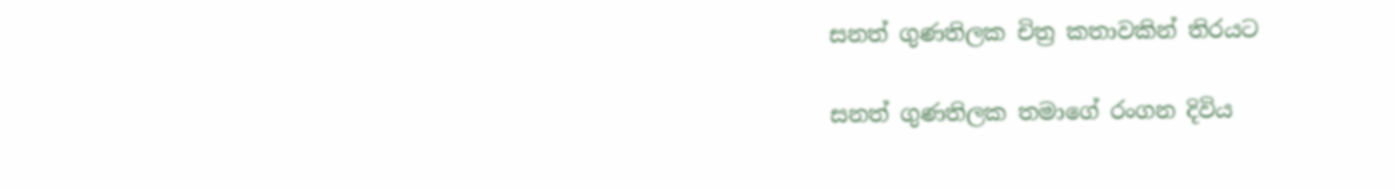සනත් ගුණතිලක චිත්‍ර කතාවකින් තිරයට

සනත් ගුණතිලක තමාගේ රංගන දිවිය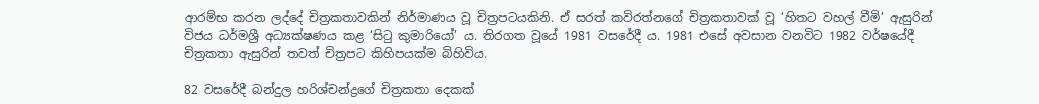ආරම්භ කරන ලද්දේ චිත්‍රකතාවකින් නිර්මාණය වූ චිත්‍රපටයකිනි. ඒ සරත් කවිරත්නගේ චිත්‍රකතාවක් වූ ‘හිතට වහල් වීමි’ ඇසුරින් විජය ධර්මශ්‍රී අධ්‍යක්ෂණය කළ ‘සිටු කුමාරියෝ’ ය. තිරගත වූයේ 1981 වසරේදී ය. 1981 එසේ අවසාන වනවිට 1982 වර්ෂයේදී චිත්‍රකතා ඇසුරින් තවත් චිත්‍රපට කිහිපයක්ම බිහිවිය.

82 වසරේදී බන්දුල හරිශ්චන්ද්‍රගේ චිත්‍රකතා දෙකක්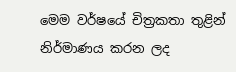මෙම වර්ෂයේ චිත්‍රකතා තුළින් නිර්මාණය කරන ලද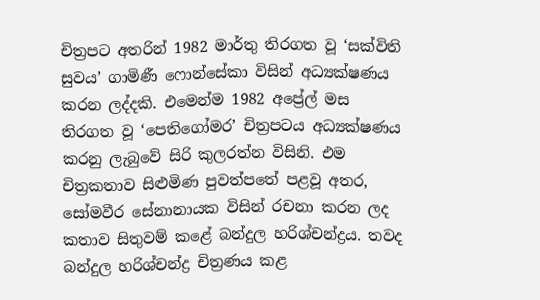චිත්‍රපට අතරින් 1982 මාර්තු තිරගත වූ ‘සක්විති සුවය’ ගාමිණී ෆොන්සේකා විසින් අධ්‍යක්ෂණය කරන ලද්දකි. එමෙන්ම 1982 අප්‍රේල් මස තිරගත වූ ‘පෙතිගෝමර’ චිත්‍රපටය අධ්‍යක්ෂණය කරනු ලැබුවේ සිරි කුලරත්න විසිනි. එම චිත්‍රකතාව සිළුමිණ පුවත්පතේ පළවූ අතර, සෝමවීර සේනානායක විසින් රචනා කරන ලද කතාව සිතුවම් කළේ බන්දුල හරිශ්චන්ද්‍රය. තවද බන්දුල හරිශ්චන්ද්‍ර චිත්‍රණය කළ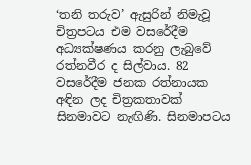‘තනි තරුව’ ඇසුරින් නිමැවූ චිත්‍රපටය එම වසරේදීම අධ්‍යක්ෂණය කරනු ලැබුවේ රත්නවීර ද සිල්වාය. 82 වසරේදීම ජනක රත්නායක අඳින ලද චිත්‍රකතාවක් සිනමාවට නැඟිණි. සිනමාපටය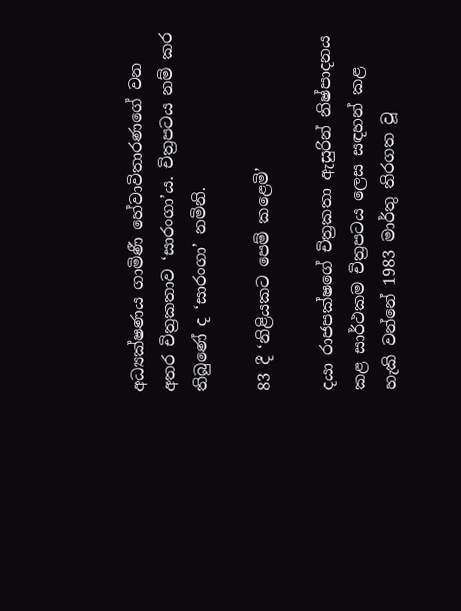අධ්‍යක්ෂණය ගාමිණී හේවාවිතාරණගේ වන අතර චිත්‍රකතාව ‘සාරංගා’ය. චිත්‍රපටය නම් කර තිබුණේ ද ‘සාරංගා’ නමිනි.

83 දී ‘නිළියකට පෙම් කළෙමි’

දයා රාජපක්ෂගේ චිත්‍රකතා ඇසුරින් නිෂ්පාදනය කළ සාර්ථකම චිත්‍රපටය ලෙස සඳහන් කළ හැකි වන්නේ 1983 මාර්තු තිරගත වූ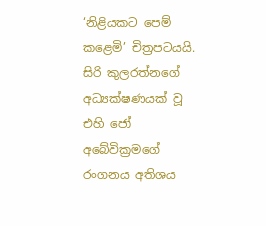‘නිළියකට පෙම් කළෙමි’ චිත්‍රපටයයි. සිරි කුලරත්නගේ අධ්‍යක්ෂණයක් වූ එහි ජෝ අබේවික්‍රමගේ රංගනය අතිශය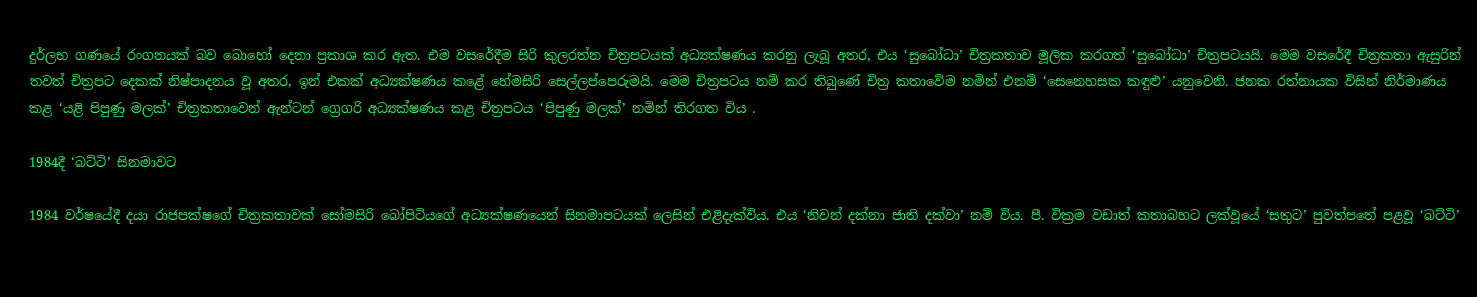දුර්ලභ ගණයේ රංගනයක් බව බොහෝ දෙනා ප්‍රකාශ කර ඇත. එම වසරේදීම සිරි කුලරත්න චිත්‍රපටයක් අධ්‍යක්ෂණය කරනු ලැබූ අතර, එය ‘සුබෝධා’ චිත්‍රකතාව මූලික කරගත් ‘සුබෝධා’ චිත්‍රපටයයි. මෙම වසරේදී චිත්‍රකතා ඇසුරින් තවත් චිත්‍රපට දෙකක් නිෂ්පාදනය වූ අතර, ඉන් එකක් අධ්‍යක්ෂණය කළේ හේමසිරි සෙල්ලප්පෙරුමයි. මෙම චිත්‍රපටය නම් කර තිබුණේ චිත්‍ර කතාවේම නමින් එනම් ‘සෙනෙහසක කඳුළු’ යනුවෙනි. ජනක රත්නායක විසින් නිර්මාණය කළ ‘යළි පිපුණු මලක්’ චිත්‍රකතාවෙන් ඇන්ටන් ග්‍රෙගරි අධ්‍යක්ෂණය කළ චිත්‍රපටය ‘පිපුණු මලක්’ නමින් තිරගත විය .

1984දී ‘බට්ටි’ සිනමාවට

1984 වර්ෂයේදී දයා රාජපක්ෂගේ චිත්‍රකතාවක් සෝමසිරි බෝපිටියගේ අධ්‍යක්ෂණයෙන් සිනමාපටයක් ලෙසින් එළිදැක්විය. එය ‘නිවන් දක්නා ජාති දක්වා’ නම් විය. පී. වික්‍රම වඩාත් කතාබහට ලක්වූයේ ‘සතුට’ පුවත්පතේ පළවූ ‘බට්ටි’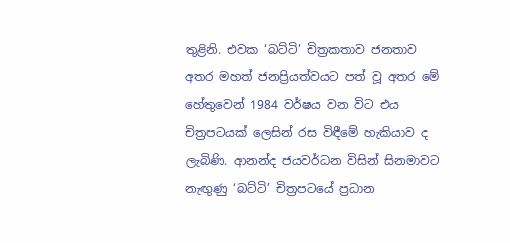තුළිනි. එවක ‘බට්ටි’ චිත්‍රකතාව ජනතාව අතර මහත් ජනප්‍රියත්වයට පත් වූ අතර මේ හේතුවෙන් 1984 වර්ෂය වන විට එය චිත්‍රපටයක් ලෙසින් රස විඳීමේ හැකියාව ද ලැබිණි. ආනන්ද ජයවර්ධන විසින් සිනමාවට නැඟුණු ‘බට්ටි’ චිත්‍රපටයේ ප්‍රධාන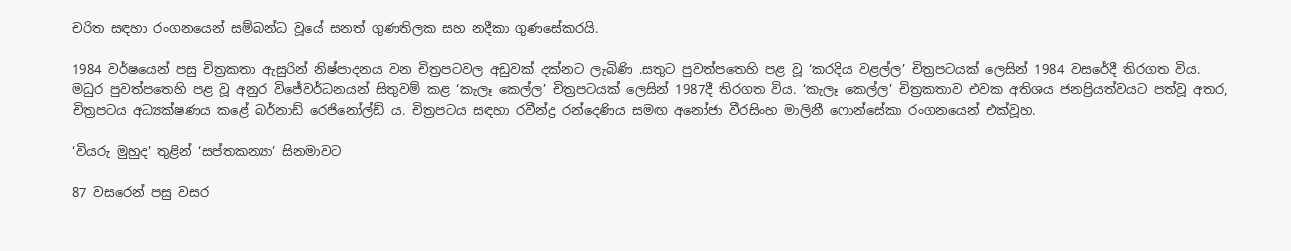චරිත සඳහා රංගනයෙන් සම්බන්ධ වූයේ සනත් ගුණතිලක සහ නදීකා ගුණසේකරයි.

1984 වර්ෂයෙන් පසු චිත්‍රකතා ඇසුරින් නිෂ්පාදනය වන චිත්‍රපටවල අඩුවක් දක්නට ලැබිණි .සතුට පුවත්පතෙහි පළ වූ ‘කරදිය වළල්ල’ චිත්‍රපටයක් ලෙසින් 1984 වසරේදී තිරගත විය. මධුර පුවත්පතෙහි පළ වූ අනුර විජේවර්ධනයන් සිතුවම් කළ ‘කැලෑ කෙල්ල’ චිත්‍රපටයක් ලෙසින් 1987දී තිරගත විය. ‘කැලෑ කෙල්ල’ චිත්‍රකතාව එවක අතිශය ජනප්‍රියත්වයට පත්වූ අතර, චිත්‍රපටය අධ්‍යක්ෂණය කළේ බර්නාඩ් රෙජිනෝල්ඩ් ය. චිත්‍රපටය සඳහා රවීන්ද්‍ර රන්දෙණිය සමඟ අනෝජා වීරසිංහ මාලිනී ෆොන්සේකා රංගනයෙන් එක්වූහ.

‘වියරු මුහුද’ තුළින් ‘සප්තකන්‍යා’ සිනමාවට

87 වසරෙන් පසු වසර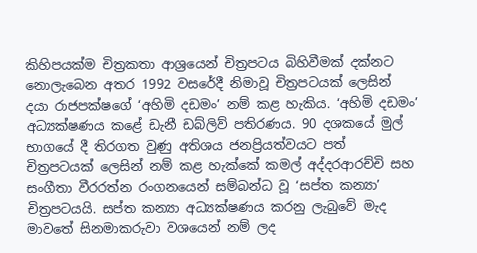කිහිපයක්ම චිත්‍රකතා ආශ්‍රයෙන් චිත්‍රපටය බිහිවීමක් දක්නට නොලැබෙන අතර 1992 වසරේදී නිමාවූ චිත්‍රපටයක් ලෙසින් දයා රාජපක්ෂගේ ‘අහිමි දඩමං’ නම් කළ හැකිය. ‘අහිමි දඩමං’ අධ්‍යක්ෂණය කළේ ඩැනී ඩබ්ලිව් පතිරණය. 90 දශකයේ මුල් භාගයේ දී තිරගත වුණු අතිශය ජනප්‍රියත්වයට පත් චිත්‍රපටයක් ලෙසින් නම් කළ හැක්කේ කමල් අද්දරආරච්චි සහ සංගීතා වීරරත්න රංගනයෙන් සම්බන්ධ වූ ‘සප්ත කන්‍යා’ චිත්‍රපටයයි. සප්ත කන්‍යා අධ්‍යක්ෂණය කරනු ලැබුවේ මැද මාවතේ සිනමාකරුවා වශයෙන් නම් ලද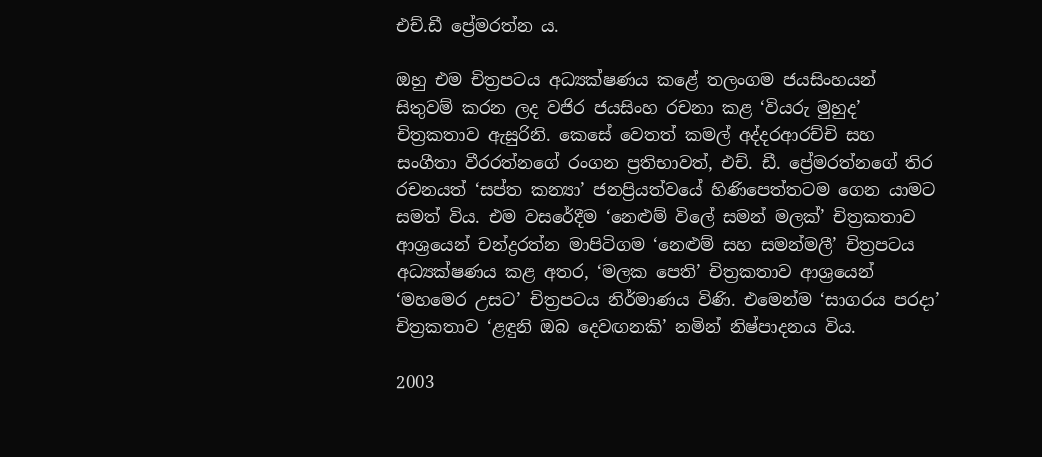එච්.ඩී ප්‍රේමරත්න ය.

ඔහු එම චිත්‍රපටය අධ්‍යක්ෂණය කළේ තලංගම ජයසිංහයන් සිතුවම් කරන ලද වජිර ජයසිංහ රචනා කළ ‘වියරු මුහුද’ චිත්‍රකතාව ඇසුරිනි. කෙසේ වෙතත් කමල් අද්දරආරච්චි සහ සංගීතා වීරරත්නගේ රංගන ප්‍රතිභාවත්, එච්. ඩී. ප්‍රේමරත්නගේ තිර රචනයත් ‘සප්ත කන්‍යා’ ජනප්‍රියත්වයේ හිණිපෙත්තටම ගෙන යාමට සමත් විය. එම වසරේදීම ‘නෙළුම් විලේ සමන් මලක්’ චිත්‍රකතාව ආශ්‍රයෙන් චන්ද්‍රරත්න මාපිටිගම ‘නෙළුම් සහ සමන්මලී’ චිත්‍රපටය අධ්‍යක්ෂණය කළ අතර, ‘මලක පෙති’ චිත්‍රකතාව ආශ්‍රයෙන් ‘මහමෙර උසට’ චිත්‍රපටය නිර්මාණය විණි. එමෙන්ම ‘සාගරය පරදා’ චිත්‍රකතාව ‘ළඳුනි ඔබ දෙවඟනකි’ නමින් නිෂ්පාදනය විය.

2003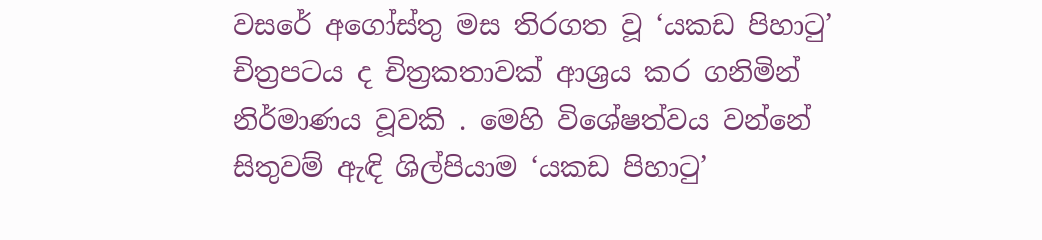වසරේ අගෝස්තු මස තිරගත වූ ‘යකඩ පිහාටු’ චිත්‍රපටය ද චිත්‍රකතාවක් ආශ්‍රය කර ගනිමින් නිර්මාණය වූවකි . මෙහි විශේෂත්වය වන්නේ සිතුවම් ඇඳි ශිල්පියාම ‘යකඩ පිහාටු’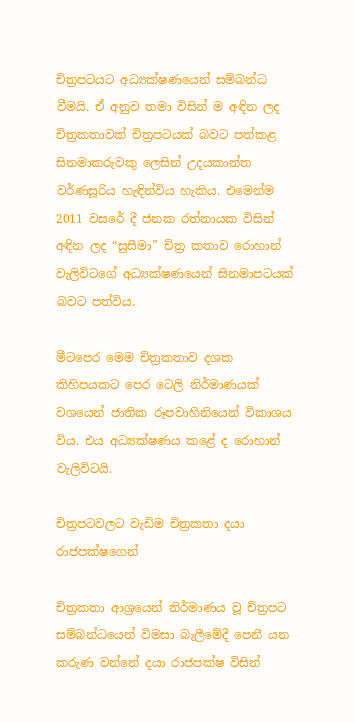චිත්‍රපටයට අධ්‍යක්ෂණයෙන් සම්බන්ධ වීමයි. ඒ අනුව තමා විසින් ම අඳින ලද චිත්‍රකතාවක් චිත්‍රපටයක් බවට පත්කළ සිනමාකරුවකු ලෙසින් උදයකාන්ත වර්ණසූරිය හැඳින්විය හැකිය. එමෙන්ම 2011 වසරේ දී ජනක රත්නායක විසින් අඳින ලද “සුසීමා” චිත්‍ර කතාව රොහාන් වැලිවිටගේ අධ්‍යක්ෂණයෙන් සිනමාපටයක් බවට පත්විය.

මීටපෙර මෙම චිත්‍රකතාව දශක කිහිපයකට පෙර ටෙලි නිර්මාණයක් වශයෙන් ජාතික රූපවාහිනියෙන් විකාශය විය. එය අධ්‍යක්ෂණය කළේ ද රොහාන් වැලිවිටයි.

චිත්‍රපටවලට වැඩිම චිත්‍රකතා දයා රාජපක්ෂගෙන්

චිත්‍රකතා ආශ්‍රයෙන් නිර්මාණය වූ චිත්‍රපට සම්බන්ධයෙන් විමසා බැලීමේදී පෙනී යන කරුණ වන්නේ දයා රාජපක්ෂ විසින්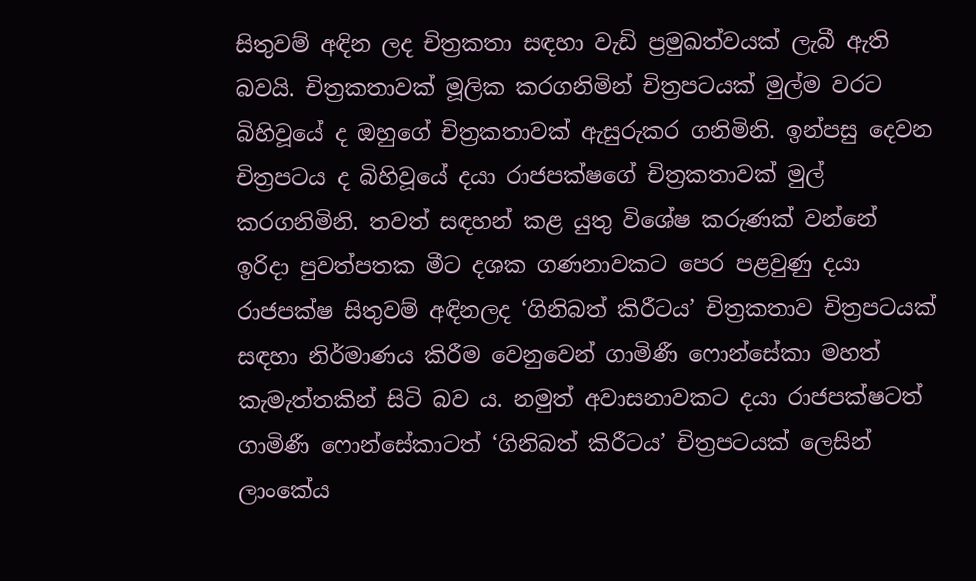සිතුවම් අඳින ලද චිත්‍රකතා සඳහා වැඩි ප්‍රමුඛත්වයක් ලැබී ඇති බවයි. චිත්‍රකතාවක් මූලික කරගනිමින් චිත්‍රපටයක් මුල්ම වරට බිහිවූයේ ද ඔහුගේ චිත්‍රකතාවක් ඇසුරුකර ගනිමිනි. ඉන්පසු දෙවන චිත්‍රපටය ද බිහිවූයේ දයා රාජපක්ෂගේ චිත්‍රකතාවක් මුල් කරගනිමිනි. තවත් සඳහන් කළ යුතු විශේෂ කරුණක් වන්නේ ඉරිදා පුවත්පතක මීට දශක ගණනාවකට පෙර පළවුණු දයා රාජපක්ෂ සිතුවම් අඳිනලද ‘ගිනිබත් කිරීටය’ චිත්‍රකතාව චිත්‍රපටයක් සඳහා නිර්මාණය කිරීම වෙනුවෙන් ගාමිණී ෆොන්සේකා මහත් කැමැත්තකින් සිටි බව ය. නමුත් අවාසනාවකට දයා රාජපක්ෂටත් ගාමිණී ෆොන්සේකාටත් ‘ගිනිබත් කිරීටය’ චිත්‍රපටයක් ලෙසින් ලාංකේය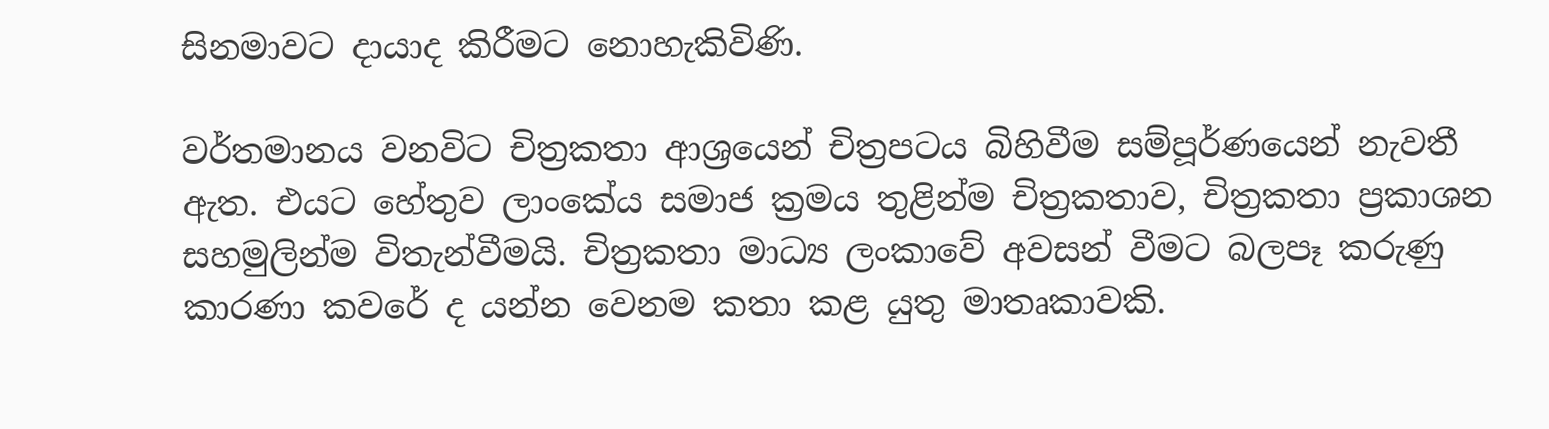සිනමාවට දායාද කිරීමට නොහැකිවිණි.

වර්තමානය වනවිට චිත්‍රකතා ආශ්‍රයෙන් චිත්‍රපටය බිහිවීම සම්පූර්ණයෙන් නැවතී ඇත. එයට හේතුව ලාංකේය සමාජ ක්‍රමය තුළින්ම චිත්‍රකතාව, චිත්‍රකතා ප්‍රකාශන සහමුලින්ම විතැන්වීමයි. චිත්‍රකතා මාධ්‍ය ලංකාවේ අවසන් වීමට බලපෑ කරුණු කාරණා කවරේ ද යන්න වෙනම කතා කළ යුතු මාතෘකාවකි.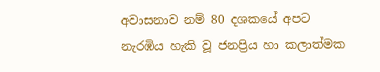අවාසනාව නම් 80 දශකයේ අපට නැරඹිය හැකි වූ ජනප්‍රිය හා කලාත්මක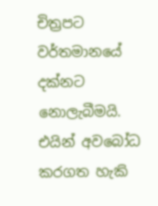චිත්‍රපට වර්තමානයේ දක්නට නොලැබීමයි. එයින් අවබෝධ කරගත හැකි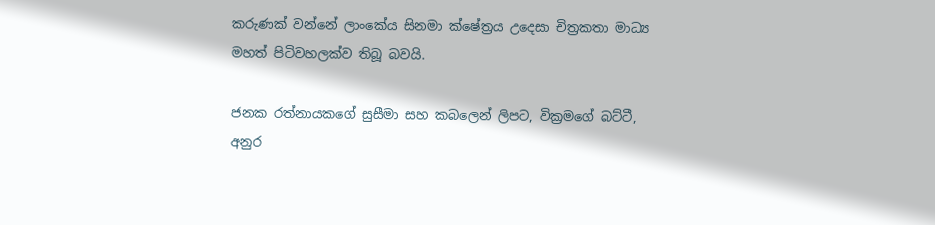කරුණක් වන්නේ ලාංකේය සිනමා ක්ෂේත්‍රය උදෙසා චිත්‍රකතා මාධ්‍ය මහත් පිටිවහලක්ව තිබූ බවයි.

ජනක රත්නායකගේ සුසීමා සහ කබලෙන් ලිපට, වික්‍රමගේ බට්ටී,  අනුර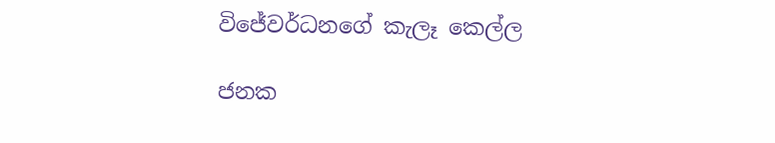විජේවර්ධනගේ කැලෑ කෙල්ල

ජනක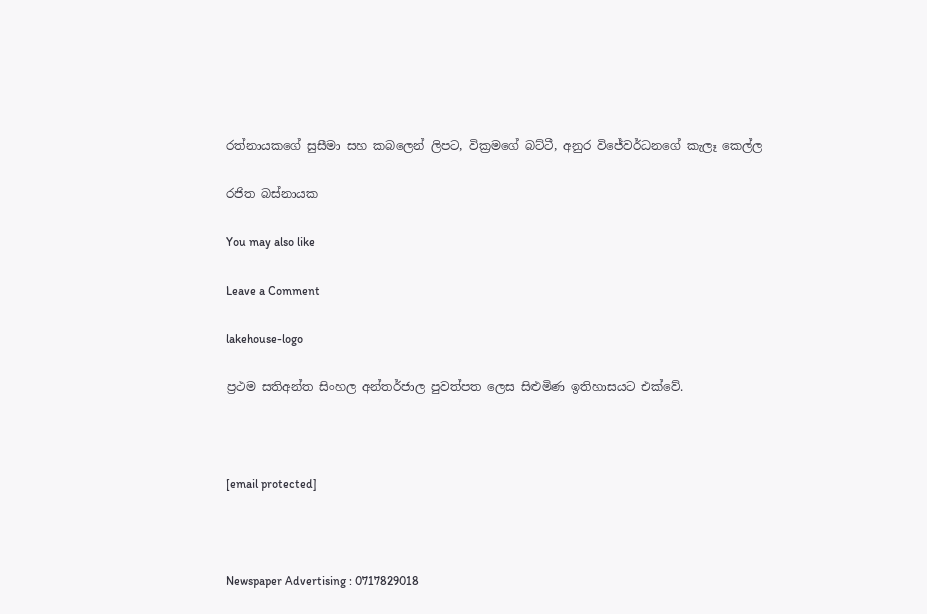රත්නායකගේ සුසීමා සහ කබලෙන් ලිපට, වික්‍රමගේ බට්ටී, අනුර විජේවර්ධනගේ කැලෑ කෙල්ල

රජිත බස්නායක

You may also like

Leave a Comment

lakehouse-logo

ප්‍රථම සතිඅන්ත සිංහල අන්තර්ජාල පුවත්පත ලෙස සිළුමිණ ඉතිහාසයට එක්වේ.



[email protected]



Newspaper Advertising : 0717829018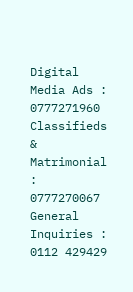Digital Media Ads : 0777271960
Classifieds & Matrimonial : 0777270067
General Inquiries : 0112 429429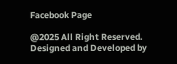Facebook Page

@2025 All Right Reserved. Designed and Developed by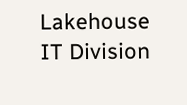Lakehouse IT Division